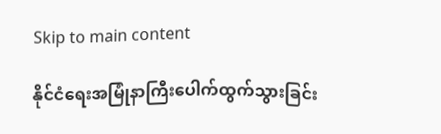Skip to main content

နိုင်ငံရေးအမြုံနာကြီးပေါက်ထွက်သွားခြင်း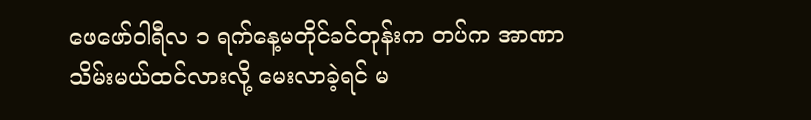ဖေဖော်ဝါရီလ ၁ ရက်နေ့မတိုင်ခင်တုန်းက တပ်က အာဏာသိမ်းမယ်ထင်လားလို့ မေးလာခဲ့ရင် မ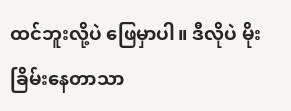ထင်ဘူးလို့ပဲ ဖြေမှာပါ။ ဒီလိုပဲ မိုးခြိမ်းနေတာသာ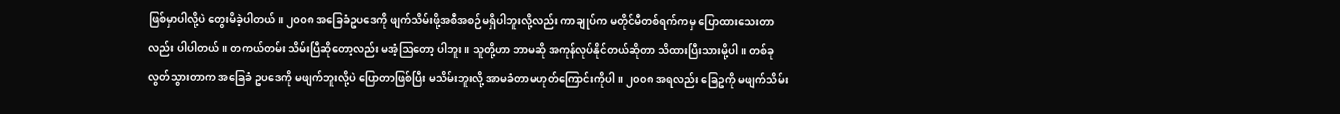ဖြစ်မှာပါလို့ပဲ တွေးမိခဲ့ပါတယ်။ ၂၀၀၈ အခြေခံဥပဒေကို ဖျက်သိမ်းဖို့အစီအစဉ်မရှိပါဘူးလို့လည်း ကာချုပ်က မတိုင်မီတစ်ရက်ကမှ ပြောထားသေးတာလည်း ပါပါတယ်။ တကယ်တမ်း သိမ်းပြီဆိုတော့လည်း မအံ့ဩတော့ ပါဘူး။ သူတို့ဟာ ဘာမဆို အကုန်လုပ်နိုင်တယ်ဆိုတာ သိထားပြီးသားမို့ပါ။ တစ်ခုလွတ်သွားတာက အခြေခံ ဥပဒေကို မဖျက်ဘူးလို့ပဲ ပြောတာဖြစ်ပြီး မသိမ်းဘူးလို့ အာမခံတာမဟုတ်ကြောင်းကိုပါ။ ၂၀၀၈ အရလည်း ခြေဥကို မဖျက်သိမ်း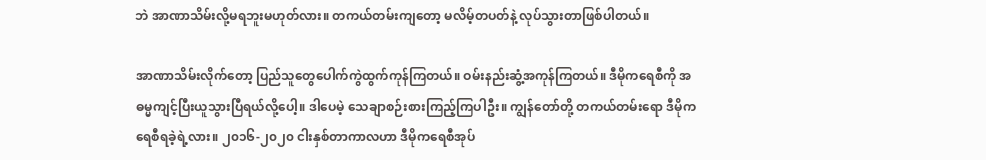ဘဲ အာဏာသိမ်းလို့မရဘူးမဟုတ်လား။ တကယ်တမ်းကျတော့ မလိမ့်တပတ်နဲ့ လုပ်သွားတာဖြစ်ပါတယ်။

အာဏာသိမ်းလိုက်တော့ ပြည်သူတွေပေါက်ကွဲထွက်ကုန်ကြတယ်။ ဝမ်းနည်းဆွံ့အကုန်ကြတယ်။ ဒီမိုကရေစီကို အဓမ္မကျင့်ပြီးယူသွားပြီရယ်လို့ပေါ့။ ဒါပေမဲ့ သေချာစဉ်းစားကြည့်ကြပါဦး။ ကျွန်တော်တို့ တကယ်တမ်းရော ဒီမိုကရေစီရခဲ့ရဲ့လား။ ၂၀၁၆-၂၀၂၀ ငါးနှစ်တာကာလဟာ ဒီမိုကရေစီအုပ်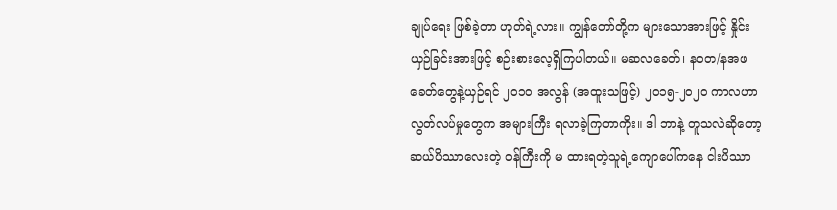ချုပ်ရေး ဖြစ်ခဲ့တာ ဟုတ်ရဲ့လား။ ကျွန်တော်တို့က များသောအားဖြင့် နှိုင်းယှဉ်ခြင်းအားဖြင့် စဉ်းစားလေ့ရှိကြပါတယ်။ မဆလခေတ်၊ နဝတ/နအဖခေတ်တွေနဲ့ယှဉ်ရင် ၂၀၁၀ အလွန် (အထူးသဖြင့်) ၂၀၁၅-၂၀၂၀ ကာလဟာ လွတ်လပ်မှုတွေက အများကြီး ရလာခဲ့ကြတာကိုး။ ဒါ ဘာနဲ့ တူသလဲဆိုတော့ ဆယ်ပိဿာလေးတဲ့ ဝန်ကြီးကို မ ထားရတဲ့သူရဲ့ကျောပေါ်ကနေ ငါးပိဿာ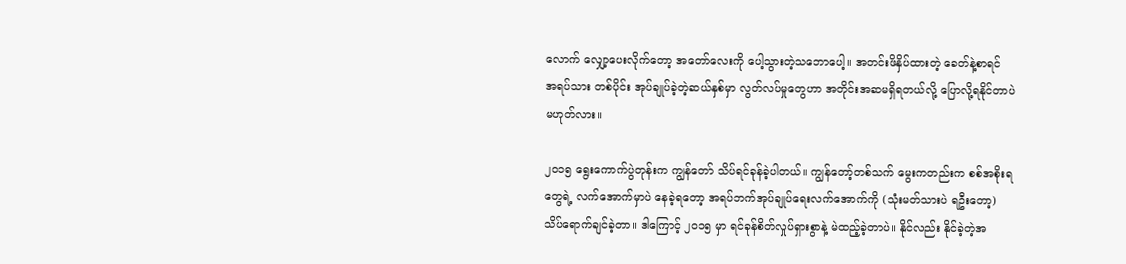လောက် လျှော့ပေးလိုက်တော့ အတော်လေးကို ပေါ့သွားတဲ့သဘောပေါ့။ အတင်းဖိနှိပ်ထားတဲ့ ခေတ်နဲ့စာရင် အရပ်သား တစ်ပိုင်း အုပ်ချုပ်ခဲ့တဲ့ဆယ်နှစ်မှာ လွတ်လပ်မှုတွေဟာ အတိုင်းအဆမရှိရတယ်လို့ ပြောလို့ရနိုင်တာပဲ မဟုတ်လား။

၂၀၁၅ ရွေးကောက်ပွဲတုန်းက ကျွန်တော် သိပ်ရင်ခုန်ခဲ့ပါတယ်။ ကျွန်တော့်တစ်သက် မွေးကတည်းက စစ်အစိုးရတွေရဲ့ လက်အောက်မှာပဲ နေခဲ့ရတော့ အရပ်ဘက်အုပ်ချုပ်ရေးလက်အောက်ကို (သုံးမတ်သားပဲ ရဦးတော့) သိပ်ရောက်ချင်ခဲ့တာ။ ဒါကြောင့် ၂၀၁၅ မှာ ရင်ခုန်စိတ်လှုပ်ရှားစွာနဲ့ မဲထည့်ခဲ့တာပဲ။ နိုင်လည်း နိုင်ခဲ့တဲ့အ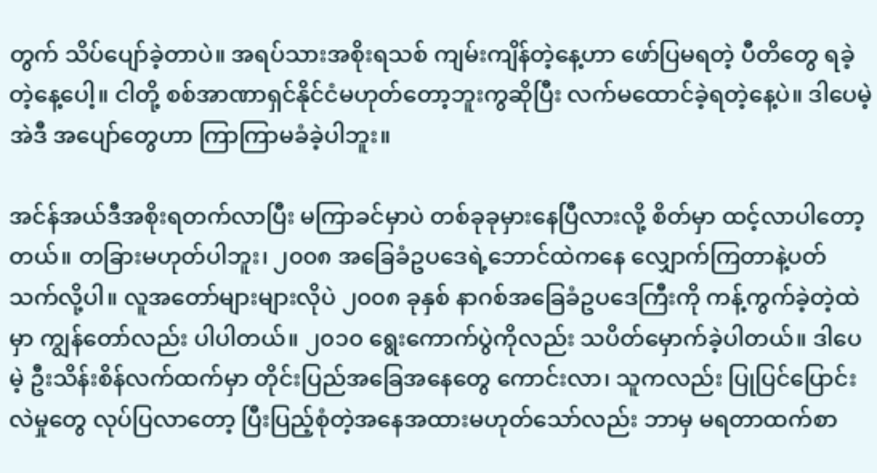တွက် သိပ်ပျော်ခဲ့တာပဲ။ အရပ်သားအစိုးရသစ် ကျမ်းကျိန်တဲ့နေ့ဟာ ဖော်ပြမရတဲ့ ပီတိတွေ ရခဲ့တဲ့နေ့ပေါ့။ ငါတို့ စစ်အာဏာရှင်နိုင်ငံမဟုတ်တော့ဘူးကွဆိုပြီး လက်မထောင်ခဲ့ရတဲ့နေ့ပဲ။ ဒါပေမဲ့ အဲဒီ အပျော်တွေဟာ ကြာကြာမခံခဲ့ပါဘူး။

အင်န်အယ်ဒီအစိုးရတက်လာပြီး မကြာခင်မှာပဲ တစ်ခုခုမှားနေပြီလားလို့ စိတ်မှာ ထင့်လာပါတော့တယ်။ တခြားမဟုတ်ပါဘူး၊ ၂၀၀၈ အခြေခံဥပဒေရဲ့ဘောင်ထဲကနေ လျှောက်ကြတာနဲ့ပတ်သက်လို့ပါ။ လူအတော်များများလိုပဲ ၂၀၀၈ ခုနှစ် နာဂစ်အခြေခံဥပဒေကြီးကို ကန့်ကွက်ခဲ့တဲ့ထဲမှာ ကျွန်တော်လည်း ပါပါတယ်။ ၂၀၁၀ ရွေးကောက်ပွဲကိုလည်း သပိတ်မှောက်ခဲ့ပါတယ်။ ဒါပေမဲ့ ဦးသိန်းစိန်လက်ထက်မှာ တိုင်းပြည်အခြေအနေတွေ ကောင်းလာ၊ သူကလည်း ပြုပြင်ပြောင်းလဲမှုတွေ လုပ်ပြလာတော့ ပြီးပြည့်စုံတဲ့အနေအထားမဟုတ်သော်လည်း ဘာမှ မရတာထက်စာ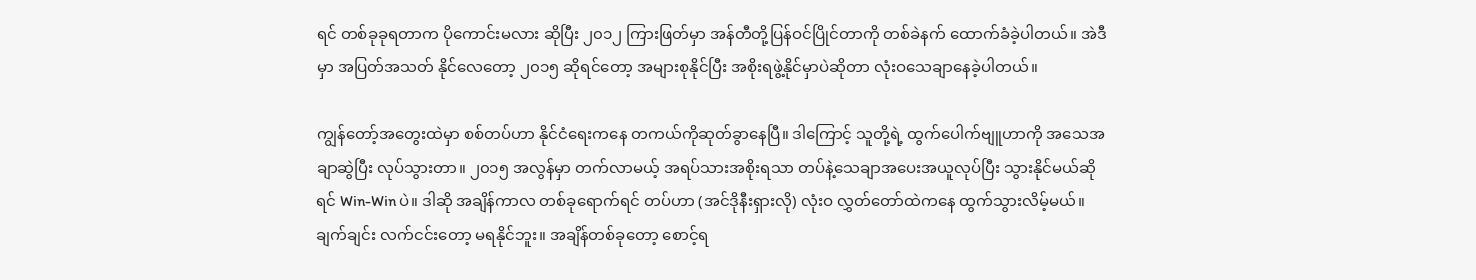ရင် တစ်ခုခုရတာက ပိုကောင်းမလား ဆိုပြီး ၂၀၁၂ ကြားဖြတ်မှာ အန်တီတို့ပြန်ဝင်ပြိုင်တာကို တစ်ခဲနက် ထောက်ခံခဲ့ပါတယ်။ အဲဒီမှာ အပြတ်အသတ် နိုင်လေတော့ ၂၀၁၅ ဆိုရင်တော့ အများစုနိုင်ပြီး အစိုးရဖွဲ့နိုင်မှာပဲဆိုတာ လုံးဝသေချာနေခဲ့ပါတယ်။

ကျွန်တော့်အတွေးထဲမှာ စစ်တပ်ဟာ နိုင်ငံရေးကနေ တကယ်ကိုဆုတ်ခွာနေပြီ။ ဒါကြောင့် သူတို့ရဲ့ ထွက်ပေါက်ဗျူဟာကို အသေအချာဆွဲပြီး လုပ်သွားတာ။ ၂၀၁၅ အလွန်မှာ တက်လာမယ့် အရပ်သားအစိုးရသာ တပ်နဲ့သေချာအပေးအယူလုပ်ပြီး သွားနိုင်မယ်ဆိုရင် Win-Win ပဲ။ ဒါဆို အချိန်ကာလ တစ်ခုရောက်ရင် တပ်ဟာ (အင်ဒိုနီးရှားလို) လုံးဝ လွှတ်တော်ထဲကနေ ထွက်သွားလိမ့်မယ်။ ချက်ချင်း လက်ငင်းတော့ မရနိုင်ဘူး။ အချိန်တစ်ခုတော့ စောင့်ရ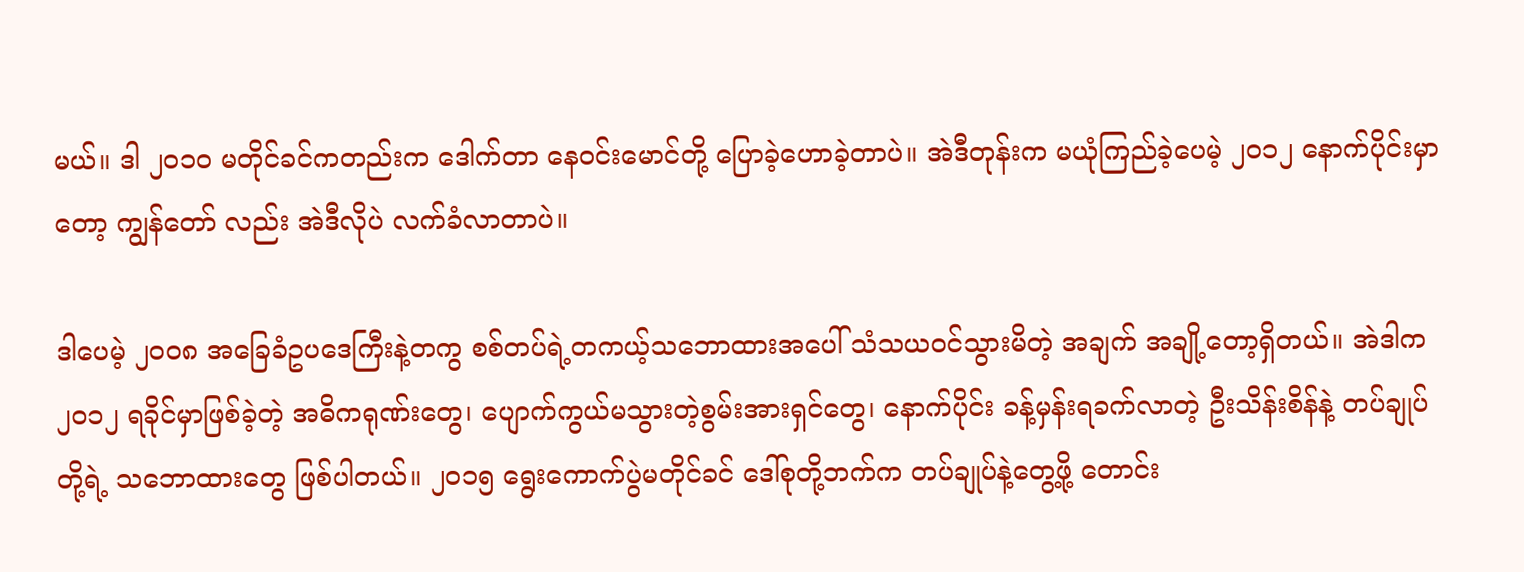မယ်။ ဒါ ၂၀၁၀ မတိုင်ခင်ကတည်းက ဒေါက်တာ နေဝင်းမောင်တို့ ပြောခဲ့ဟောခဲ့တာပဲ။ အဲဒီတုန်းက မယုံကြည်ခဲ့ပေမဲ့ ၂၀၁၂ နောက်ပိုင်းမှာတော့ ကျွန်တော် လည်း အဲဒီလိုပဲ လက်ခံလာတာပဲ။

ဒါပေမဲ့ ၂၀၀၈ အခြေခံဥပဒေကြီးနဲ့တကွ စစ်တပ်ရဲ့တကယ့်သဘောထားအပေါ် သံသယဝင်သွားမိတဲ့ အချက် အချို့တော့ရှိတယ်။ အဲဒါက ၂၀၁၂ ရခိုင်မှာဖြစ်ခဲ့တဲ့ အဓိကရုဏ်းတွေ၊ ပျောက်ကွယ်မသွားတဲ့စွမ်းအားရှင်တွေ၊ နောက်ပိုင်း ခန့်မှန်းရခက်လာတဲ့ ဦးသိန်းစိန်နဲ့ တပ်ချုပ်တို့ရဲ့ သဘောထားတွေ ဖြစ်ပါတယ်။ ၂၀၁၅ ရွေးကောက်ပွဲမတိုင်ခင် ဒေါ်စုတို့ဘက်က တပ်ချုပ်နဲ့တွေ့ဖို့ တောင်း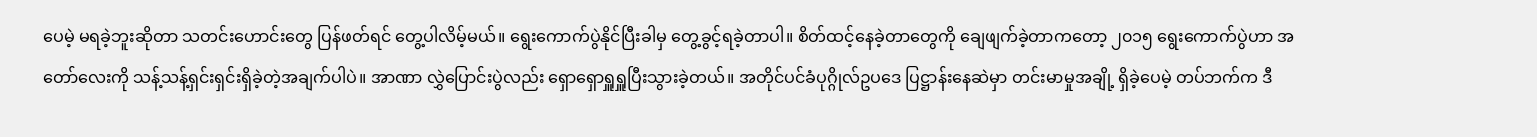ပေမဲ့ မရခဲ့ဘူးဆိုတာ သတင်းဟောင်းတွေ ပြန်ဖတ်ရင် တွေ့ပါလိမ့်မယ်။ ရွေးကောက်ပွဲနိုင်ပြီးခါမှ တွေ့ခွင့်ရခဲ့တာပါ။ စိတ်ထင့်နေခဲ့တာတွေကို ချေဖျက်ခဲ့တာကတော့ ၂၀၁၅ ရွေးကောက်ပွဲဟာ အတော်လေးကို သန့်သန့်ရှင်းရှင်းရှိခဲ့တဲ့အချက်ပါပဲ။ အာဏာ လွှဲပြောင်းပွဲလည်း ရှောရှောရှူရှူပြီးသွားခဲ့တယ်။ အတိုင်ပင်ခံပုဂ္ဂိုလ်ဥပဒေ ပြဋ္ဌာန်းနေဆဲမှာ တင်းမာမှုအချို့ ရှိခဲ့ပေမဲ့ တပ်ဘက်က ဒီ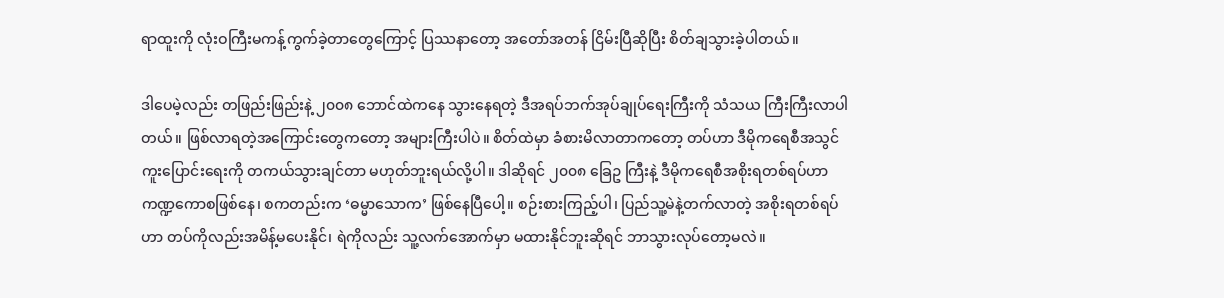ရာထူးကို လုံးဝကြီးမကန့်ကွက်ခဲ့တာတွေကြောင့် ပြဿနာတော့ အတော်အတန် ငြိမ်းပြီဆိုပြီး စိတ်ချသွားခဲ့ပါတယ်။

ဒါပေမဲ့လည်း တဖြည်းဖြည်းနဲ့ ၂၀၀၈ ဘောင်ထဲကနေ သွားနေရတဲ့ ဒီအရပ်ဘက်အုပ်ချုပ်ရေးကြီးကို သံသယ ကြီးကြီးလာပါတယ်။ ဖြစ်လာရတဲ့အကြောင်းတွေကတော့ အများကြီးပါပဲ။ စိတ်ထဲမှာ ခံစားမိလာတာကတော့ တပ်ဟာ ဒီမိုကရေစီအသွင်ကူးပြောင်းရေးကို တကယ်သွားချင်တာ မဟုတ်ဘူးရယ်လို့ပါ။ ဒါဆိုရင် ၂၀၀၈ ခြေဥ ကြီးနဲ့ ဒီမိုကရေစီအစိုးရတစ်ရပ်ဟာ ကဏ္ဍကောစဖြစ်နေ၊ စကတည်းက ‘ဓမ္မာသောက’ ဖြစ်နေပြီပေါ့။ စဉ်းစားကြည့်ပါ၊ ပြည်သူ့မဲနဲ့တက်လာတဲ့ အစိုးရတစ်ရပ်ဟာ တပ်ကိုလည်းအမိန့်မပေးနိုင်၊ ရဲကိုလည်း သူ့လက်အောက်မှာ မထားနိုင်ဘူးဆိုရင် ဘာသွားလုပ်တော့မလဲ။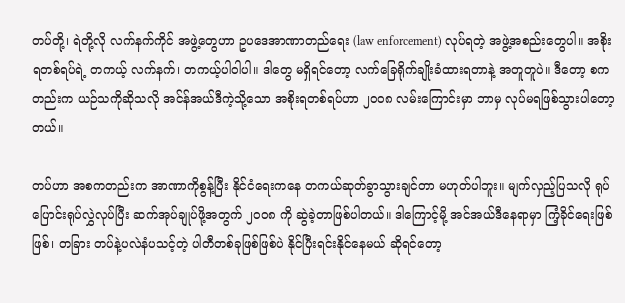တပ်တို့၊ ရဲတို့လို လက်နက်ကိုင် အဖွဲ့တွေဟာ ဥပဒေအာဏာတည်ရေး (law enforcement) လုပ်ရတဲ့ အဖွဲ့အစည်းတွေပါ။ အစိုးရတစ်ရပ်ရဲ့ တကယ့် လက်နက်၊ တကယ့်ပါဝါပါ။ ဒါတွေ မရှိရင်တော့ လက်ခြေရိုက်ချိုးခံထားရတာနဲ့ အတူတူပဲ။ ဒီတော့ စကတည်းက ယဉ်သကိုဆိုသလို အင်န်အယ်ဒီကဲ့သို့သော အစိုးရတစ်ရပ်ဟာ ၂၀၀၈ လမ်းကြောင်းမှာ ဘာမှ လုပ်မရဖြစ်သွားပါတော့တယ်။

တပ်ဟာ အစကတည်းက အာဏာကိုစွန့်ပြီး နိုင်ငံရေးကနေ တကယ်ဆုတ်ခွာသွားချင်တာ မဟုတ်ပါဘူး။ မျက်လှည့်ပြသလို ရုပ်ပြောင်းရုပ်လွှဲလုပ်ပြီး ဆက်အုပ်ချုပ်ဖို့အတွက် ၂၀၀၈ ကို ဆွဲခဲ့တာဖြစ်ပါတယ်။ ဒါကြောင့်မို့ အင်အယ်ဒီနေရာမှာ ကြံ့ခိုင်ရေးဖြစ်ဖြစ်၊ တခြား တပ်နဲ့ပလဲနံပသင့်တဲ့ ပါတီတစ်ခုဖြစ်ဖြစ်ပဲ နိုင်ပြီးရင်းနိုင်နေမယ် ဆိုရင်တော့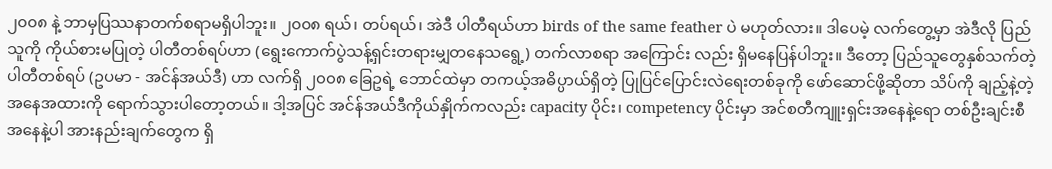၂၀၀၈ နဲ့ ဘာမှပြဿနာတက်စရာမရှိပါဘူး။ ၂၀၀၈ ရယ်၊ တပ်ရယ်၊ အဲဒီ ပါတီရယ်ဟာ birds of the same feather ပဲ မဟုတ်လား။ ဒါပေမဲ့ လက်တွေ့မှာ အဲဒီလို ပြည်သူကို ကိုယ်စားမပြုတဲ့ ပါတီတစ်ရပ်ဟာ (ရွေးကောက်ပွဲသန့်ရှင်းတရားမျှတနေသရွေ့) တက်လာစရာ အကြောင်း လည်း ရှိမနေပြန်ပါဘူး။ ဒီတော့ ပြည်သူတွေနှစ်သက်တဲ့ပါတီတစ်ရပ် (ဥပမာ - အင်န်အယ်ဒီ) ဟာ လက်ရှိ ၂၀၀၈ ခြေဥရဲ့ ဘောင်ထဲမှာ တကယ့်အဓိပ္ပာယ်ရှိတဲ့ ပြုပြင်ပြောင်းလဲရေးတစ်ခုကို ဖော်ဆောင်ဖို့ဆိုတာ သိပ်ကို ချည့်နဲ့တဲ့အနေအထားကို ရောက်သွားပါတော့တယ်။ ဒါ့အပြင် အင်န်အယ်ဒီကိုယ်နှိုက်ကလည်း capacity ပိုင်း၊ competency ပိုင်းမှာ အင်စတီကျူးရှင်းအနေနဲ့ရော တစ်ဦးချင်းစီအနေနဲ့ပါ အားနည်းချက်တွေက ရှိ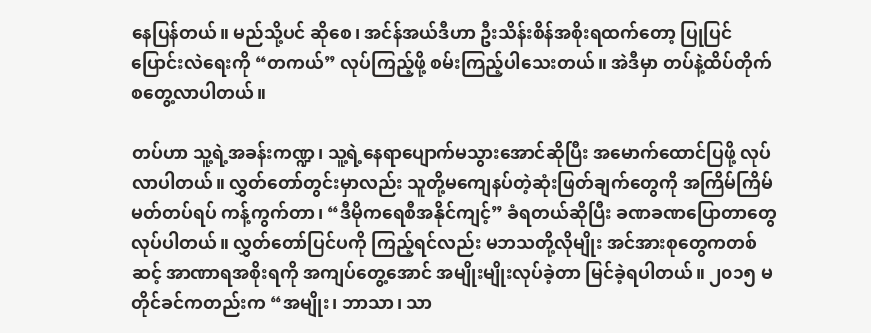နေပြန်တယ်။ မည်သို့ပင် ဆိုစေ၊ အင်န်အယ်ဒီဟာ ဦးသိန်းစိန်အစိုးရထက်တော့ ပြုပြင်ပြောင်းလဲရေးကို “တကယ်” လုပ်ကြည့်ဖို့ စမ်းကြည့်ပါသေးတယ်။ အဲဒီမှာ တပ်နဲ့ထိပ်တိုက် စတွေ့လာပါတယ်။

တပ်ဟာ သူ့ရဲ့အခန်းကဏ္ဍ၊ သူ့ရဲ့နေရာပျောက်မသွားအောင်ဆိုပြီး အမောက်ထောင်ပြဖို့ လုပ်လာပါတယ်။ လွှတ်တော်တွင်းမှာလည်း သူတို့မကျေနပ်တဲ့ဆုံးဖြတ်ချက်တွေကို အကြိမ်ကြိမ်မတ်တပ်ရပ် ကန့်ကွက်တာ၊ “ဒီမိုကရေစီအနိုင်ကျင့်” ခံရတယ်ဆိုပြီး ခဏခဏပြောတာတွေ လုပ်ပါတယ်။ လွှတ်တော်ပြင်ပကို ကြည့်ရင်လည်း မဘသတို့လိုမျိုး အင်အားစုတွေကတစ်ဆင့် အာဏာရအစိုးရကို အကျပ်တွေ့အောင် အမျိုးမျိုးလုပ်ခဲ့တာ မြင်ခဲ့ရပါတယ်။ ၂၀၁၅ မတိုင်ခင်ကတည်းက “အမျိုး၊ ဘာသာ၊ သာ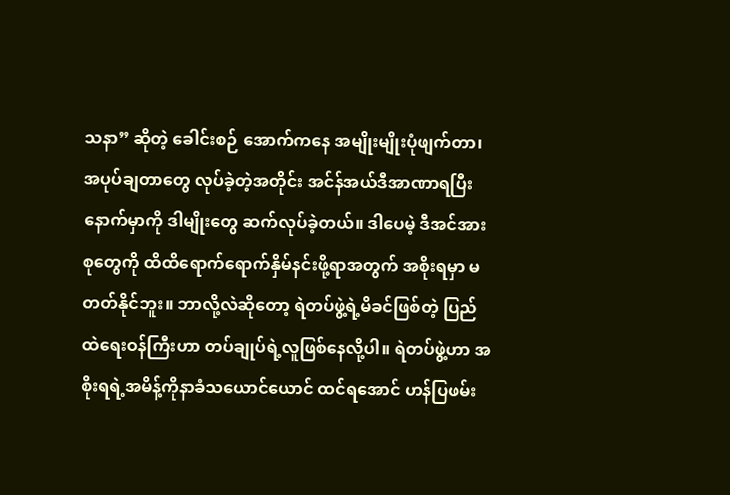သနာ” ဆိုတဲ့ ခေါင်းစဉ် အောက်ကနေ အမျိုးမျိုးပုံဖျက်တာ၊ အပုပ်ချတာတွေ လုပ်ခဲ့တဲ့အတိုင်း အင်န်အယ်ဒီအာဏာရပြီး နောက်မှာကို ဒါမျိုးတွေ ဆက်လုပ်ခဲ့တယ်။ ဒါပေမဲ့ ဒီအင်အားစုတွေကို ထိထိရောက်ရောက်နှိမ်နင်းဖို့ရာအတွက် အစိုးရမှာ မတတ်နိုင်ဘူး။ ဘာလို့လဲဆိုတော့ ရဲတပ်ဖွဲ့ရဲ့မိခင်ဖြစ်တဲ့ ပြည်ထဲရေးဝန်ကြီးဟာ တပ်ချုပ်ရဲ့လူဖြစ်နေလို့ပါ။ ရဲတပ်ဖွဲ့ဟာ အစိုးရရဲ့အမိန့်ကိုနာခံသယောင်ယောင် ထင်ရအောင် ဟန်ပြဖမ်း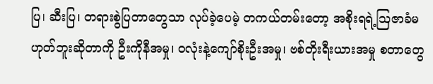ပြ၊ ဆီးပြ၊ တရားစွဲပြတာတွေသာ လုပ်ခဲ့ပေမဲ့ တကယ်တမ်းတော့ အစိုးရရဲ့ဩဇာခံမဟုတ်ဘူးဆိုတာကို ဦးကိုနီအမှု၊ ဝလုံးနဲ့ကျော်စိုးဦးအမှု၊ ဗစ်တိုးရီးယားအမှု စတာတွေ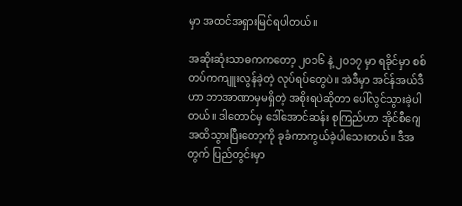မှာ အထင်အရှားမြင်ရပါတယ်။

အဆိုးဆုံးသာဓကကတော့ ၂၀၁၆ နဲ့ ၂၀၁၇ မှာ ရခိုင်မှာ စစ်တပ်ကကျူးလွန်ခဲ့တဲ့ လုပ်ရပ်တွေပဲ။ အဲဒီမှာ အင်န်အယ်ဒီဟာ ဘာအာဏာမှမရှိတဲ့ အစိုးရပဲဆိုတာ ပေါ်လွင်သွားခဲ့ပါတယ်။ ဒါတောင်မှ ဒေါ်အောင်ဆန်း စုကြည်ဟာ အိုင်စီဂျေအထိသွားပြီးတော့ကို ခုခံကာကွယ်ခဲ့ပါသေးတယ်။ ဒီအတွက် ပြည်တွင်းမှာ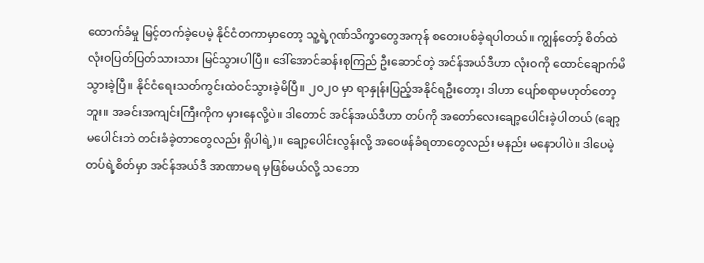ထောက်ခံမှု မြင့်တက်ခဲ့ပေမဲ့ နိုင်ငံတကာမှာတော့ သူ့ရဲ့ဂုဏ်သိက္ခာတွေအကုန် စတေးပစ်ခဲ့ရပါတယ်။ ကျွန်တော့် စိတ်ထဲ လုံးဝပြတ်ပြတ်သားသား မြင်သွားပါပြီ။ ဒေါ်အောင်ဆန်းစုကြည် ဦးဆောင်တဲ့ အင်န်အယ်ဒီဟာ လုံးဝကို ထောင်ချောက်မိသွားခဲ့ပြီ။ နိုင်ငံရေးသတ်ကွင်းထဲဝင်သွားခဲ့မိပြီ။ ၂၀၂၀ မှာ ရာနှုန်းပြည့်အနိုင်ရဦးတော့၊ ဒါဟာ ပျော်စရာမဟုတ်တော့ဘူး။ အခင်းအကျင်းကြီးကိုက မှားနေလို့ပဲ။ ဒါတောင် အင်န်အယ်ဒီဟာ တပ်ကို အတော်လေးချော့ပေါင်းခဲ့ပါတယ် (ချော့မပေါင်းဘဲ တင်းခံခဲ့တာတွေလည်း ရှိပါရဲ့)။ ချော့ပေါင်းလွန်းလို့ အဝေဖန်ခံရတာတွေလည်း မနည်း မနောပါပဲ။ ဒါပေမဲ့ တပ်ရဲ့စိတ်မှာ အင်န်အယ်ဒီ အာဏာမရ မှဖြစ်မယ်လို့ သဘော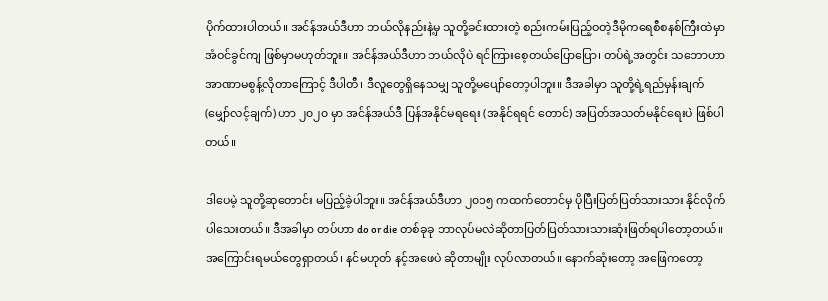ပိုက်ထားပါတယ်။ အင်န်အယ်ဒီဟာ ဘယ်လိုနည်းနဲ့မှ သူတို့ခင်းထားတဲ့ စည်းကမ်းပြည့်ဝတဲ့ဒီမိုကရေစီစနစ်ကြီးထဲမှာ အံဝင်ခွင်ကျ ဖြစ်မှာမဟုတ်ဘူး။ အင်န်အယ်ဒီဟာ ဘယ်လိုပဲ ရင်ကြားစေ့တယ်ပြောပြော၊ တပ်ရဲ့အတွင်း သဘောဟာ အာဏာမစွန့်လိုတာကြောင့် ဒီပါတီ၊ ဒီလူတွေရှိနေသမျှ သူတို့မပျော်တော့ပါဘူး။ ဒီအခါမှာ သူတို့ရဲ့ရည်မှန်းချက် (မျှော်လင့်ချက်) ဟာ ၂၀၂၀ မှာ အင်န်အယ်ဒီ ပြန်အနိုင်မရရေး (အနိုင်ရရင် တောင်) အပြတ်အသတ်မနိုင်ရေးပဲ ဖြစ်ပါတယ်။

ဒါပေမဲ့ သူတို့ဆုတောင်း မပြည့်ခဲ့ပါဘူး။ အင်န်အယ်ဒီဟာ ၂၀၁၅ ကထက်တောင်မှ ပိုပြီးပြတ်ပြတ်သားသား နိုင်လိုက်ပါသေးတယ်။ ဒီအခါမှာ တပ်ဟာ do or die တစ်ခုခု ဘာလုပ်မလဲဆိုတာပြတ်ပြတ်သားသားဆုံးဖြတ်ရပါတော့တယ်။ အကြောင်းရမယ်တွေရှာတယ်၊ နင်မဟုတ် နင့်အဖေပဲ ဆိုတာမျိုး လုပ်လာတယ်။ နောက်ဆုံးတော့ အဖြေကတော့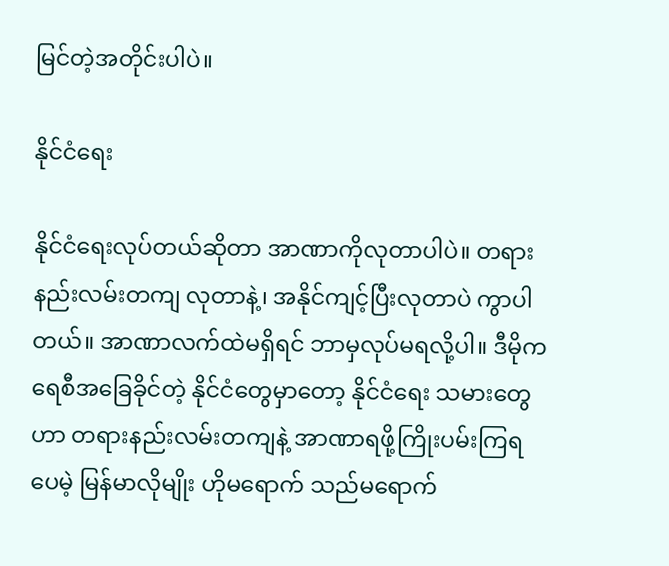မြင်တဲ့အတိုင်းပါပဲ။

နိုင်ငံရေး

နိုင်ငံရေးလုပ်တယ်ဆိုတာ အာဏာကိုလုတာပါပဲ။ တရားနည်းလမ်းတကျ လုတာနဲ့၊ အနိုင်ကျင့်ပြီးလုတာပဲ ကွာပါတယ်။ အာဏာလက်ထဲမရှိရင် ဘာမှလုပ်မရလို့ပါ။ ဒီမိုကရေစီအခြေခိုင်တဲ့ နိုင်ငံတွေမှာတော့ နိုင်ငံရေး သမားတွေဟာ တရားနည်းလမ်းတကျနဲ့ အာဏာရဖို့ကြိုးပမ်းကြရပေမဲ့ မြန်မာလိုမျိုး ဟိုမရောက် သည်မရောက်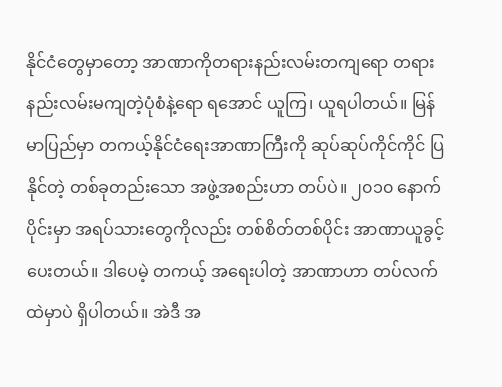နိုင်ငံတွေမှာတော့ အာဏာကိုတရားနည်းလမ်းတကျရော တရားနည်းလမ်းမကျတဲ့ပုံစံနဲ့ရော ရအောင် ယူကြ၊ ယူရပါတယ်။ မြန်မာပြည်မှာ တကယ့်နိုင်ငံရေးအာဏာကြီးကို ဆုပ်ဆုပ်ကိုင်ကိုင် ပြနိုင်တဲ့ တစ်ခုတည်းသော အဖွဲ့အစည်းဟာ တပ်ပဲ။ ၂၀၁၀ နောက်ပိုင်းမှာ အရပ်သားတွေကိုလည်း တစ်စိတ်တစ်ပိုင်း အာဏာယူခွင့်ပေးတယ်။ ဒါပေမဲ့ တကယ့် အရေးပါတဲ့ အာဏာဟာ တပ်လက်ထဲမှာပဲ ရှိပါတယ်။ အဲဒီ အ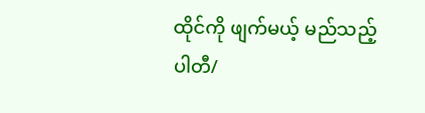ထိုင်ကို ဖျက်မယ့် မည်သည့်ပါတီ/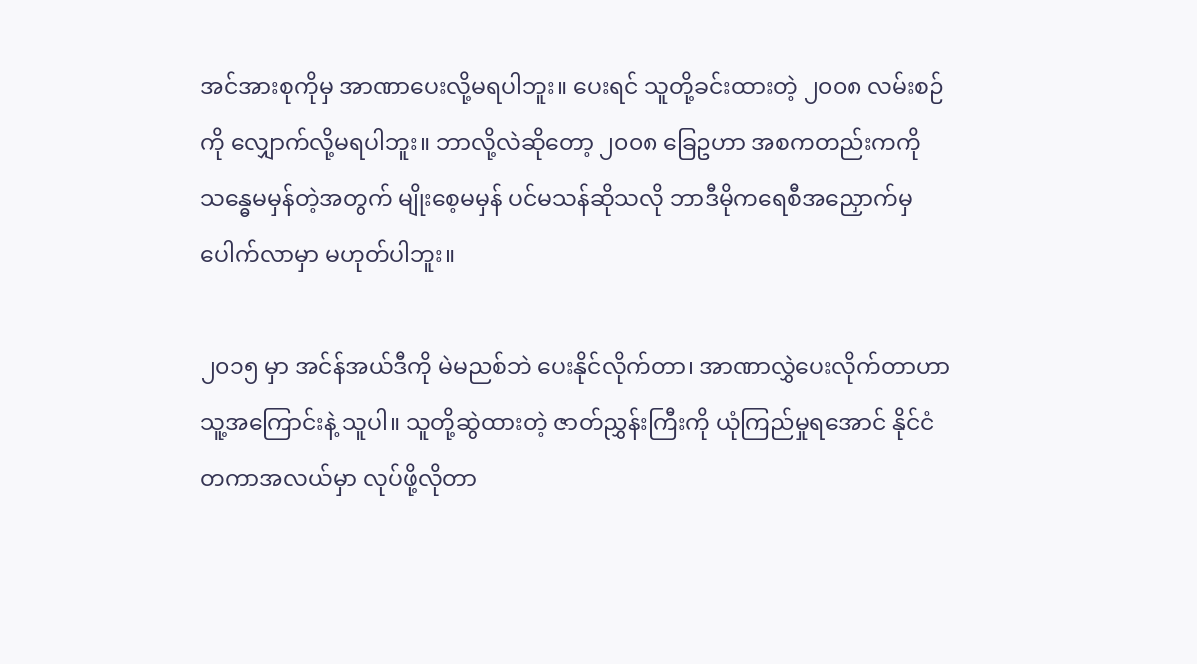အင်အားစုကိုမှ အာဏာပေးလို့မရပါဘူး။ ပေးရင် သူတို့ခင်းထားတဲ့ ၂၀၀၈ လမ်းစဉ်ကို လျှောက်လို့မရပါဘူး။ ဘာလို့လဲဆိုတော့ ၂၀၀၈ ခြေဥဟာ အစကတည်းကကို သန္ဓေမမှန်တဲ့အတွက် မျိုးစေ့မမှန် ပင်မသန်ဆိုသလို ဘာဒီမိုကရေစီအညှောက်မှ ပေါက်လာမှာ မဟုတ်ပါဘူး။

၂၀၁၅ မှာ အင်န်အယ်ဒီကို မဲမညစ်ဘဲ ပေးနိုင်လိုက်တာ၊ အာဏာလွှဲပေးလိုက်တာဟာ သူ့အကြောင်းနဲ့ သူပါ။ သူတို့ဆွဲထားတဲ့ ဇာတ်ညွှန်းကြီးကို ယုံကြည်မှုရအောင် နိုင်ငံတကာအလယ်မှာ လုပ်ဖို့လိုတာ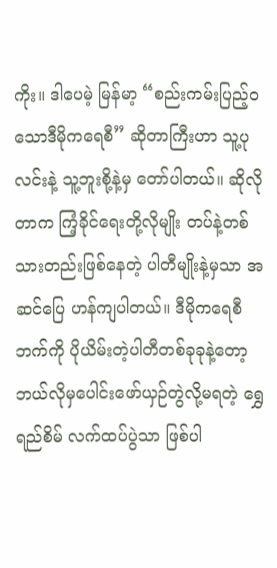ကိုး။ ဒါပေမဲ့ မြန်မာ့ “စည်းကမ်းပြည့်ဝသောဒီမိုကရေစီ” ဆိုတာကြီးဟာ သူ့ပုလင်းနဲ့ သူ့ဘူးစို့နဲ့မှ တော်ပါတယ်။ ဆိုလိုတာက ကြံ့ခိုင်ရေးတို့လိုမျိုး တပ်နဲ့တစ်သားတည်းဖြစ်နေတဲ့ ပါတီမျိုးနဲ့မှသာ အဆင်ပြေ ဟန်ကျပါတယ်။ ဒီမိုကရေစီဘက်ကို ပိုယိမ်းတဲ့ပါတီတစ်ခုခုနဲ့တော့ ဘယ်လိုမှပေါင်းဖော်ယှဉ်တွဲလို့မရတဲ့ ရွှေရည်စိမ် လက်ထပ်ပွဲသာ ဖြစ်ပါ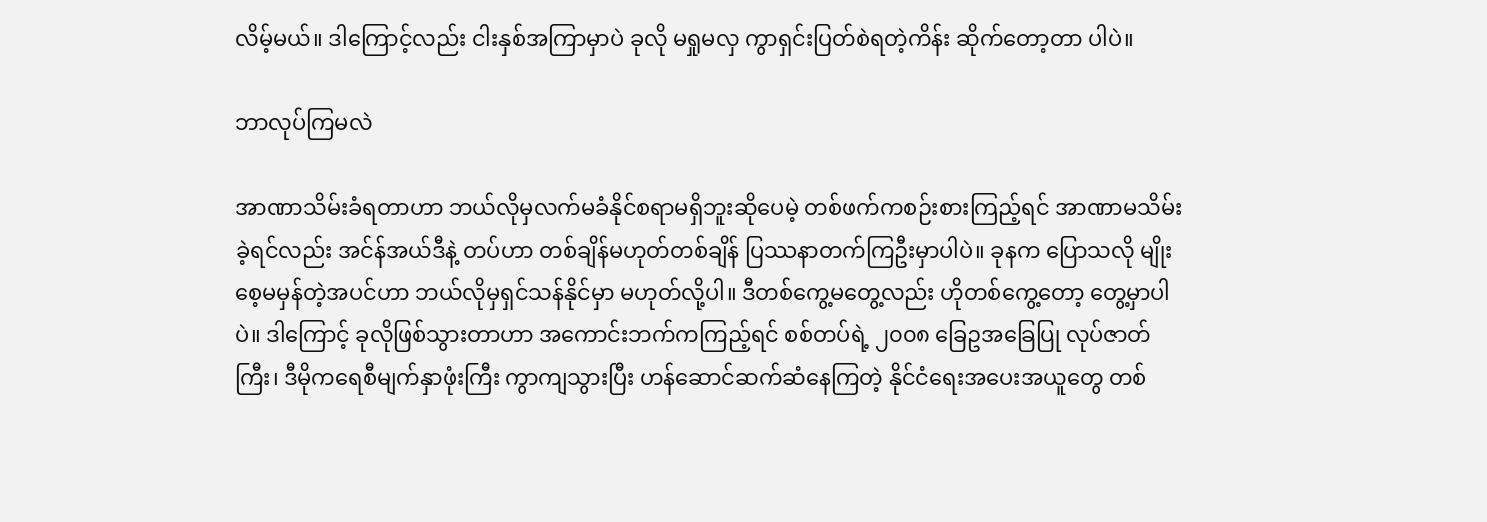လိမ့်မယ်။ ဒါကြောင့်လည်း ငါးနှစ်အကြာမှာပဲ ခုလို မရှုမလှ ကွာရှင်းပြတ်စဲရတဲ့ကိန်း ဆိုက်တော့တာ ပါပဲ။

ဘာလုပ်ကြမလဲ

အာဏာသိမ်းခံရတာဟာ ဘယ်လိုမှလက်မခံနိုင်စရာမရှိဘူးဆိုပေမဲ့ တစ်ဖက်ကစဉ်းစားကြည့်ရင် အာဏာမသိမ်းခဲ့ရင်လည်း အင်န်အယ်ဒီနဲ့ တပ်ဟာ တစ်ချိန်မဟုတ်တစ်ချိန် ပြဿနာတက်ကြဦးမှာပါပဲ။ ခုနက ပြောသလို မျိုးစေ့မမှန်တဲ့အပင်ဟာ ဘယ်လိုမှရှင်သန်နိုင်မှာ မဟုတ်လို့ပါ။ ဒီတစ်ကွေ့မတွေ့လည်း ဟိုတစ်ကွေ့တော့ တွေ့မှာပါပဲ။ ဒါကြောင့် ခုလိုဖြစ်သွားတာဟာ အကောင်းဘက်ကကြည့်ရင် စစ်တပ်ရဲ့ ၂၀၀၈ ခြေဥအခြေပြု လုပ်ဇာတ်ကြီး၊ ဒီမိုကရေစီမျက်နှာဖုံးကြီး ကွာကျသွားပြီး ဟန်ဆောင်ဆက်ဆံနေကြတဲ့ နိုင်ငံရေးအပေးအယူတွေ တစ်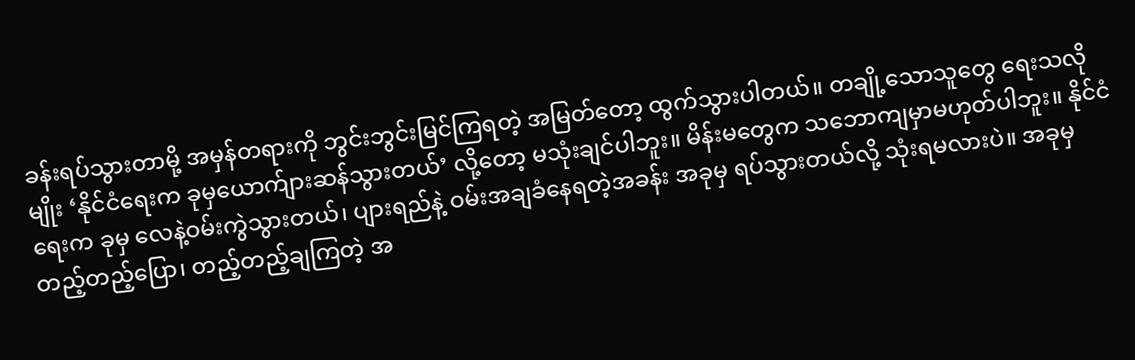ခန်းရပ်သွားတာမို့ အမှန်တရားကို ဘွင်းဘွင်းမြင်ကြရတဲ့ အမြတ်တော့ ထွက်သွားပါတယ်။ တချို့သောသူတွေ ရေးသလိုမျိုး ‘နိုင်ငံရေးက ခုမှယောက်ျားဆန်သွားတယ်’ လို့တော့ မသုံးချင်ပါဘူး။ မိန်းမတွေက သဘောကျမှာမဟုတ်ပါဘူး။ နိုင်ငံရေးက ခုမှ လေနဲ့ဝမ်းကွဲသွားတယ်၊ ပျားရည်နဲ့ ဝမ်းအချခံနေရတဲ့အခန်း အခုမှ ရပ်သွားတယ်လို့ သုံးရမလားပဲ။ အခုမှ တည့်တည့်ပြော၊ တည့်တည့်ချကြတဲ့ အ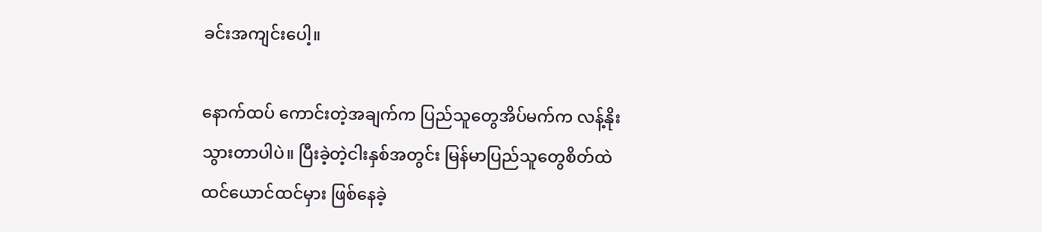ခင်းအကျင်းပေါ့။

နောက်ထပ် ကောင်းတဲ့အချက်က ပြည်သူတွေအိပ်မက်က လန့်နိုးသွားတာပါပဲ။ ပြီးခဲ့တဲ့ငါးနှစ်အတွင်း မြန်မာပြည်သူတွေစိတ်ထဲ ထင်ယောင်ထင်မှား ဖြစ်နေခဲ့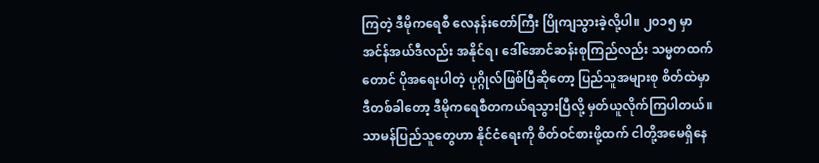ကြတဲ့ ဒီမိုကရေစီ လေနန်းတော်ကြီး ပြိုကျသွားခဲ့လို့ပါ။ ၂၀၁၅ မှာ အင်န်အယ်ဒီလည်း အနိုင်ရ၊ ဒေါ်အောင်ဆန်းစုကြည်လည်း သမ္မတထက်တောင် ပိုအရေးပါတဲ့ ပုဂ္ဂိုလ်ဖြစ်ပြီဆိုတော့ ပြည်သူအများစု စိတ်ထဲမှာ ဒီတစ်ခါတော့ ဒီမိုကရေစီတကယ်ရသွားပြီလို့ မှတ်ယူလိုက်ကြပါတယ်။ သာမန်ပြည်သူတွေဟာ နိုင်ငံရေးကို စိတ်ဝင်စားဖို့ထက် ငါတို့အမေရှိနေ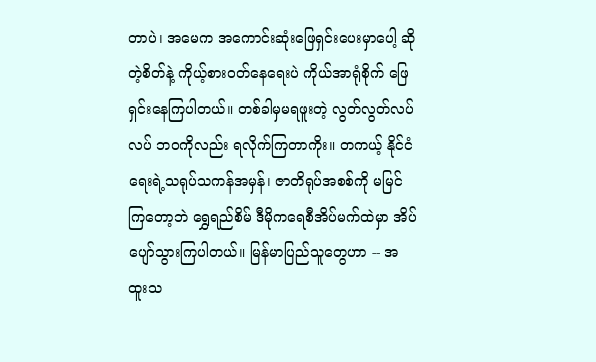တာပဲ၊ အမေက အကောင်းဆုံးဖြေရှင်းပေးမှာပေါ့ ဆိုတဲ့စိတ်နဲ့ ကိုယ့်စားဝတ်နေရေးပဲ ကိုယ်အာရုံစိုက် ဖြေရှင်းနေကြပါတယ်။ တစ်ခါမှမရဖူးတဲ့ လွတ်လွတ်လပ်လပ် ဘဝကိုလည်း ရလိုက်ကြတာကိုး။ တကယ့် နိုင်ငံရေးရဲ့သရုပ်သကန်အမှန်၊ ဇာတိရုပ်အစစ်ကို မမြင်ကြတော့ဘဲ ရွှေရည်စိမ် ဒီမိုကရေစီအိပ်မက်ထဲမှာ အိပ်ပျော်သွားကြပါတယ်။ မြန်မာပြည်သူတွေဟာ -- အထူးသ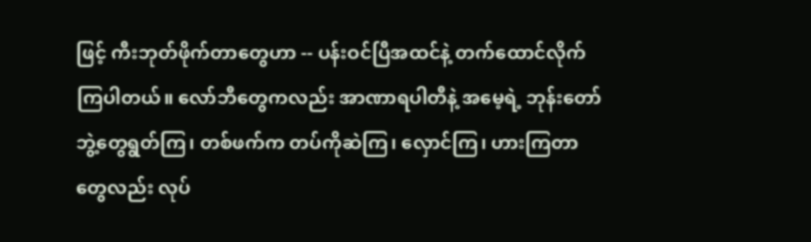ဖြင့် ကီးဘုတ်ဖိုက်တာတွေဟာ -- ပန်းဝင်ပြီအထင်နဲ့ တက်ထောင်လိုက်ကြပါတယ်။ လော်ဘီတွေကလည်း အာဏာရပါတီနဲ့ အမေ့ရဲ့ ဘုန်းတော်ဘွဲ့တွေရွတ်ကြ၊ တစ်ဖက်က တပ်ကိုဆဲကြ၊ လှောင်ကြ၊ ဟားကြတာတွေလည်း လုပ်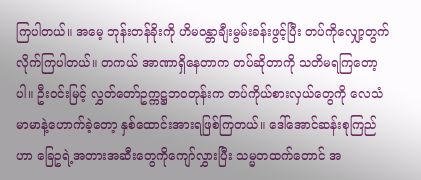ကြပါတယ်။ အမေ့ ဘုန်းတန်ခိုးကို ဟိမဝန္တာချီးမွမ်းခန်းဖွင့်ပြီး တပ်ကိုလျှော့တွက်လိုက်ကြပါတယ်။ တကယ် အာဏာရှိနေတာက တပ်ဆိုတာကို သတိမရကြတော့ပါ။ ဦးဝင်းမြင့် လွှတ်တော်ဥက္ကဋ္ဌဘဝတုန်းက တပ်ကိုယ်စားလှယ်တွေကို လေသံမာမာနဲ့ဟောက်ခဲ့တော့ နှစ်ထောင်းအားရဖြစ်ကြတယ်။ ဒေါ်အောင်ဆန်းစုကြည်ဟာ ခြေဥရဲ့အတားအဆီးတွေကိုကျော်လွှားပြီး သမ္မတထက်တောင် အ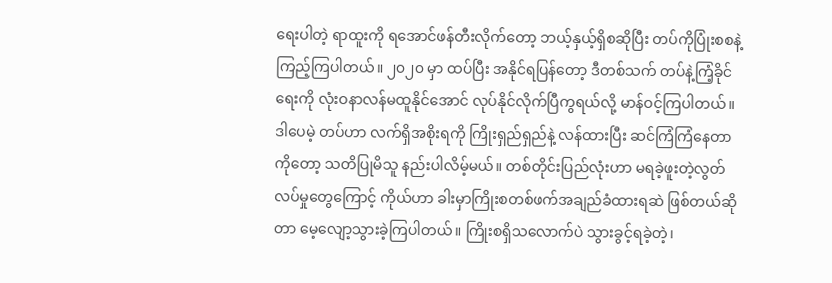ရေးပါတဲ့ ရာထူးကို ရအောင်ဖန်တီးလိုက်တော့ ဘယ့်နှယ့်ရှိစဆိုပြီး တပ်ကိုပြုံးစစနဲ့ကြည့်ကြပါတယ်။ ၂၀၂၀ မှာ ထပ်ပြီး အနိုင်ရပြန်တော့ ဒီတစ်သက် တပ်နဲ့ကြံ့ခိုင်ရေးကို လုံးဝနာလန်မထူနိုင်အောင် လုပ်နိုင်လိုက်ပြီကွရယ်လို့ မာန်ဝင့်ကြပါတယ်။ ဒါပေမဲ့ တပ်ဟာ လက်ရှိအစိုးရကို ကြိုးရှည်ရှည်နဲ့ လန်ထားပြီး ဆင်ကြံကြံနေတာကိုတော့ သတိပြုမိသူ နည်းပါလိမ့်မယ်။ တစ်တိုင်းပြည်လုံးဟာ မရခဲ့ဖူးတဲ့လွတ်လပ်မှုတွေကြောင့် ကိုယ်ဟာ ခါးမှာကြိုးစတစ်ဖက်အချည်ခံထားရဆဲ ဖြစ်တယ်ဆိုတာ မေ့လျော့သွားခဲ့ကြပါတယ်။ ကြိုးစရှိသလောက်ပဲ သွားခွင့်ရခဲ့တဲ့၊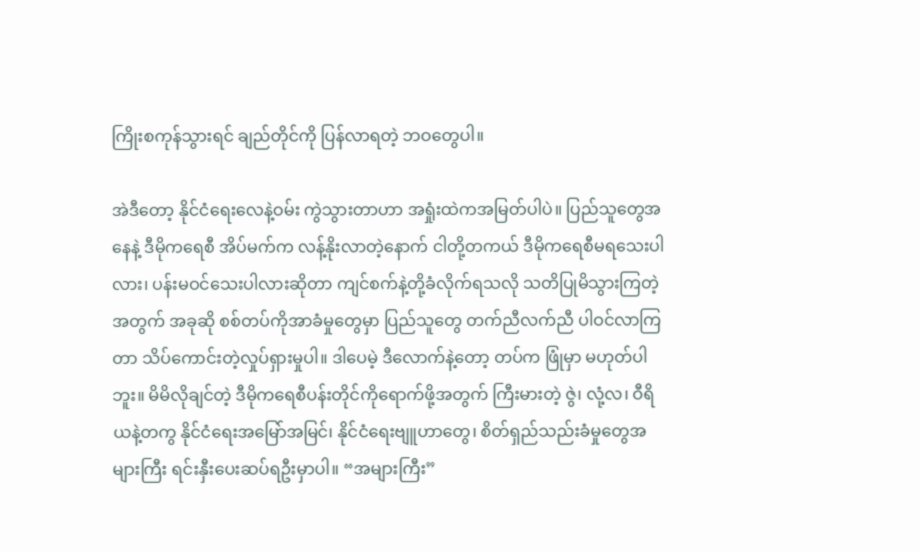ကြိုးစကုန်သွားရင် ချည်တိုင်ကို ပြန်လာရတဲ့ ဘဝတွေပါ။

အဲဒီတော့ နိုင်ငံရေးလေနဲ့ဝမ်း ကွဲသွားတာဟာ အရှုံးထဲကအမြတ်ပါပဲ။ ပြည်သူတွေအနေနဲ့ ဒီမိုကရေစီ အိပ်မက်က လန့်နိုးလာတဲ့နောက် ငါတို့တကယ် ဒီမိုကရေစီမရသေးပါလား၊ ပန်းမဝင်သေးပါလားဆိုတာ ကျင်စက်နဲ့တို့ခံလိုက်ရသလို သတိပြုမိသွားကြတဲ့အတွက် အခုဆို စစ်တပ်ကိုအာခံမှုတွေမှာ ပြည်သူတွေ တက်ညီလက်ညီ ပါဝင်လာကြတာ သိပ်ကောင်းတဲ့လှုပ်ရှားမှုပါ။ ဒါပေမဲ့ ဒီလောက်နဲ့တော့ တပ်က ဖြုံမှာ မဟုတ်ပါဘူး။ မိမိလိုချင်တဲ့ ဒီမိုကရေစီပန်းတိုင်ကိုရောက်ဖို့အတွက် ကြီးမားတဲ့ ဇွဲ၊ လုံ့လ၊ ဝီရိယနဲ့တကွ နိုင်ငံရေးအမြော်အမြင်၊ နိုင်ငံရေးဗျူဟာတွေ၊ စိတ်ရှည်သည်းခံမှုတွေအများကြီး ရင်းနှီးပေးဆပ်ရဦးမှာပါ။ “အများကြီး”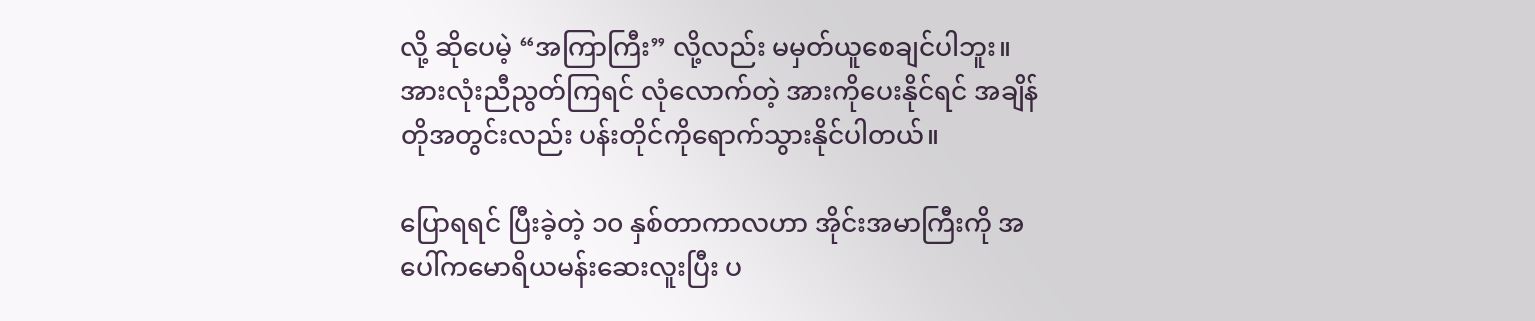လို့ ဆိုပေမဲ့ “အကြာကြီး” လို့လည်း မမှတ်ယူစေချင်ပါဘူး။ အားလုံးညီညွတ်ကြရင် လုံလောက်တဲ့ အားကိုပေးနိုင်ရင် အချိန်တိုအတွင်းလည်း ပန်းတိုင်ကိုရောက်သွားနိုင်ပါတယ်။

ပြောရရင် ပြီးခဲ့တဲ့ ၁၀ နှစ်တာကာလဟာ အိုင်းအမာကြီးကို အပေါ်ကမောရိယမန်းဆေးလူးပြီး ပ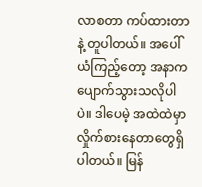လာစတာ ကပ်ထားတာနဲ့ တူပါတယ်။ အပေါ်ယံကြည့်တော့ အနာကပျောက်သွားသလိုပါပဲ။ ဒါပေမဲ့ အထဲထဲမှာ လှိုက်စားနေတာတွေရှိပါတယ်။ မြန်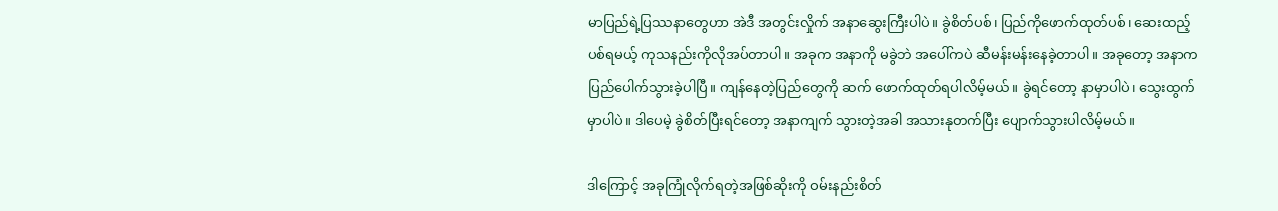မာပြည်ရဲ့ပြဿနာတွေဟာ အဲဒီ အတွင်းလှိုက် အနာဆွေးကြီးပါပဲ။ ခွဲစိတ်ပစ်၊ ပြည်ကိုဖောက်ထုတ်ပစ်၊ ဆေးထည့်ပစ်ရမယ့် ကုသနည်းကိုလိုအပ်တာပါ။ အခုက အနာကို မခွဲဘဲ အပေါ်ကပဲ ဆီမန်းမန်းနေခဲ့တာပါ။ အခုတော့ အနာက ပြည်ပေါက်သွားခဲ့ပါပြီ။ ကျန်နေတဲ့ပြည်‌တွေကို ဆက် ဖောက်ထုတ်ရပါလိမ့်မယ်။ ခွဲရင်တော့ နာမှာပါပဲ၊ သွေးထွက်မှာပါပဲ။ ဒါပေမဲ့ ခွဲစိတ်ပြီးရင်တော့ အနာကျက် သွားတဲ့အခါ အသားနုတက်ပြီး ပျောက်သွားပါလိမ့်မယ်။

ဒါကြောင့် အခုကြုံလိုက်ရတဲ့အဖြစ်ဆိုးကို ဝမ်းနည်းစိတ်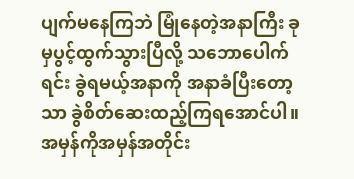ပျက်မနေကြဘဲ မြုံနေတဲ့အနာကြီး ခုမှပွင့်ထွက်သွားပြီလို့ သဘောပေါက်ရင်း ခွဲရမယ့်အနာကို အနာခံပြီးတော့သာ ခွဲစိတ်ဆေးထည့်ကြရအောင်ပါ။ အမှန်ကိုအမှန်အတိုင်း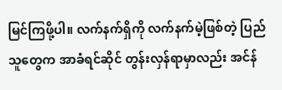မြင်ကြဖို့ပါ။ လက်နက်ရှိကို လက်နက်မဲ့ဖြစ်တဲ့ ပြည်သူတွေက အာခံရင်ဆိုင် တွန်းလှန်ရာမှာလည်း အင်န်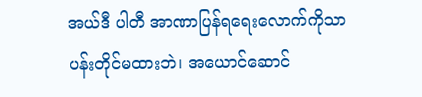အယ်ဒီ ပါတီ အာဏာပြန်ရရေးလောက်ကိုသာ ပန်းတိုင်မထားဘဲ၊ အယောင်ဆောင်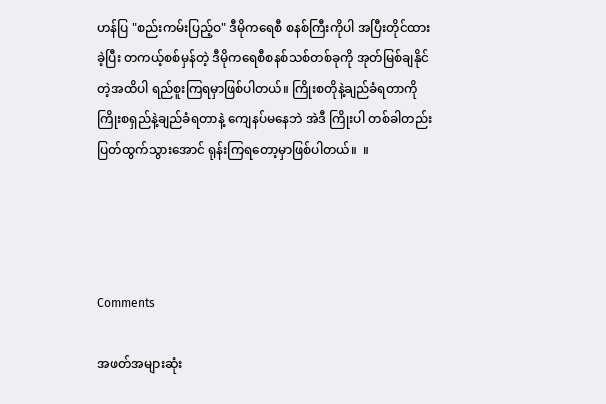ဟန်ပြ "စည်းကမ်းပြည့်ဝ" ဒီမိုကရေစီ စနစ်ကြီးကိုပါ အပြီးတိုင်ထားခဲ့ပြီး တကယ့်စစ်မှန်တဲ့ ဒီမိုကရေစီစနစ်သစ်တစ်ခုကို အုတ်မြစ်ချနိုင်တဲ့အထိပါ ရည်စူးကြရမှာဖြစ်ပါတယ်။ ကြိုးစတိုနဲ့ချည်ခံရတာကို ကြိုးစရှည်နဲ့ချည်ခံရတာနဲ့ ကျေနပ်မနေဘဲ အဲဒီ ကြိုးပါ တစ်ခါတည်း ပြတ်ထွက်သွားအောင် ရုန်းကြရတော့မှာဖြစ်ပါတယ်။  ။




Comments

အဖတ်အများဆုံး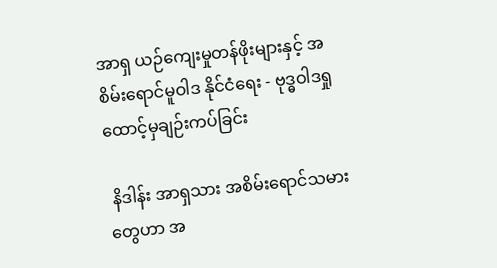အာရှ ယဉ်ကျေးမှုတန်ဖိုးများနှင့် အစိမ်းရောင်မူဝါဒ နိုင်ငံရေး - ဗုဒ္ဓဝါဒရှုထောင့်မှချဉ်းကပ်ခြင်း

 နိဒါန်း အာရှသား အစိမ်းရောင်သမားတွေဟာ အ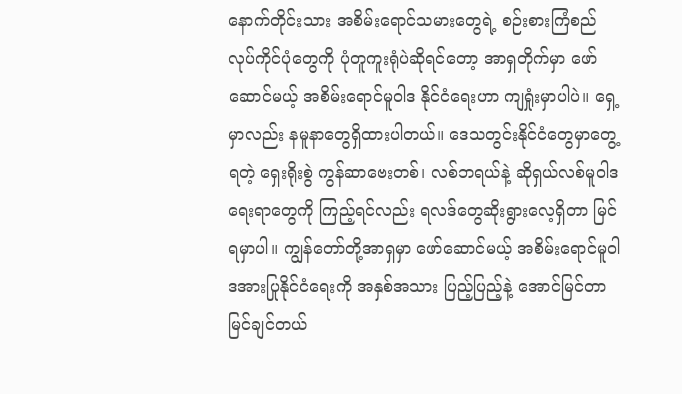နောက်တိုင်းသား အစိမ်းရောင်သမားတွေရဲ့ စဉ်းစားကြံစည် လုပ်ကိုင်ပုံတွေကို ပုံတူကူးရုံပဲဆိုရင်တော့ အာရှတိုက်မှာ ဖော်ဆောင်မယ့် အစိမ်းရောင်မူဝါဒ နိုင်ငံရေးဟာ ကျရှုံးမှာပါပဲ။ ရှေ့မှာလည်း နမူနာတွေရှိထားပါတယ်။ ဒေသတွင်းနိုင်ငံတွေမှာတွေ့ရတဲ့ ရှေးရိုးစွဲ ကွန်ဆာဗေးတစ်၊ လစ်ဘရယ်နဲ့ ဆိုရှယ်လစ်မူဝါဒရေးရာတွေကို ကြည့်ရင်လည်း ရလဒ်တွေဆိုးရွားလေ့ရှိတာ မြင်ရမှာပါ။ ကျွန်တော်တို့အာရှမှာ ဖော်ဆောင်မယ့် အစိမ်းရောင်မူဝါဒအားပြုနိုင်ငံရေးကို အနှစ်အသား ပြည့်ပြည့်နဲ့ အောင်မြင်တာ မြင်ချင်တယ်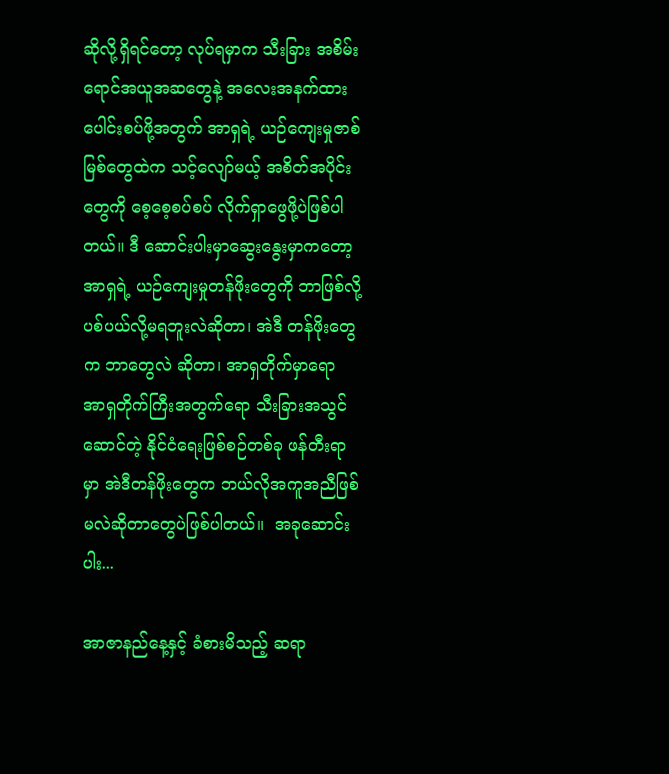ဆိုလို့ရှိရင်တော့ လုပ်ရမှာက သီးခြား အစိမ်းရောင်အယူအဆတွေနဲ့ အလေးအနက်ထား ပေါင်းစပ်ဖို့အတွက် အာရှရဲ့ ယဉ်ကျေးမှုဇာစ်မြစ်တွေထဲက သင့်လျော်မယ့် အစိတ်အပိုင်းတွေကို စေ့စေ့စပ်စပ် လိုက်ရှာဖွေဖို့ပဲဖြစ်ပါတယ်။ ဒီ ဆောင်းပါးမှာဆွေးနွေးမှာကတော့ အာရှရဲ့ ယဉ်ကျေးမှုတန်ဖိုးတွေကို ဘာဖြစ်လို့ ပစ်ပယ်လို့မရဘူးလဲဆိုတာ၊ အဲဒီ တန်ဖိုးတွေက ဘာတွေလဲ ဆိုတာ၊ အာရှတိုက်မှာရော အာရှတိုက်ကြီးအတွက်ရော သီးခြားအသွင်ဆောင်တဲ့ နိုင်ငံရေးဖြစ်စဉ်တစ်ခု ဖန်တီးရာမှာ အဲဒီတန်ဖိုးတွေက ဘယ်လိုအကူအညီဖြစ်မလဲဆိုတာတွေပဲဖြစ်ပါတယ်။  အခုဆောင်းပါး...

အာဇာနည်နေ့နှင့် ခံစားမိသည့် ဆရာ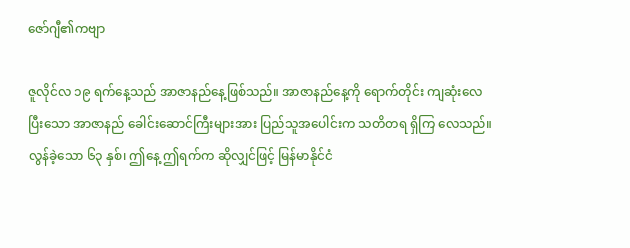ဇော်ဂျီ၏ကဗျာ

ဇူလိုင်လ ၁၉ ရက်နေ့သည် အာဇာနည်နေ့ဖြစ်သည်။ အာဇာနည်နေ့ကို ရောက်တိုင်း ကျဆုံးလေပြီးသော အာဇာနည် ခေါင်းဆောင်ကြီးများအား ပြည်သူအပေါင်းက သတိတရ ရှိကြ လေသည်။ လွန်ခဲ့သော ၆၃ နှစ်၊ ဤနေ့ ဤရက်က ဆိုလျှင်ဖြင့် မြန်မာနိုင်ငံ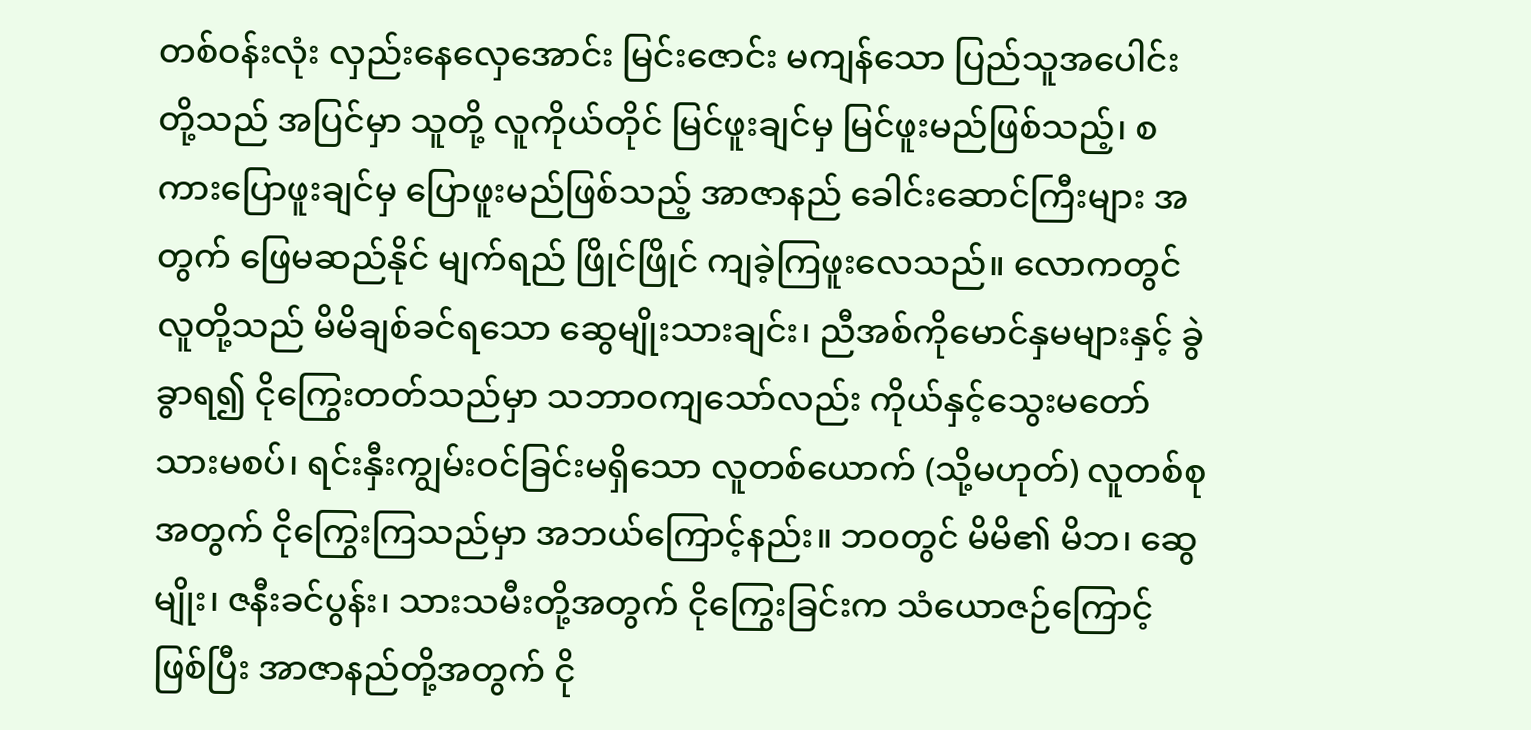တစ်ဝန်းလုံး လှည်းနေလှေအောင်း မြင်းဇောင်း မကျန်သော ပြည်သူအပေါင်း တို့သည် အပြင်မှာ သူတို့ လူကိုယ်တိုင် မြင်ဖူးချင်မှ မြင်ဖူးမည်ဖြစ်သည့်၊ စကားပြောဖူးချင်မှ ပြောဖူးမည်ဖြစ်သည့် အာဇာနည် ခေါင်းဆောင်ကြီးများ အတွက် ဖြေမဆည်နိုင် မျက်ရည် ဖြိုင်ဖြိုင် ကျခဲ့ကြဖူးလေသည်။ လောကတွင် လူတို့သည် မိမိချစ်ခင်ရသော ဆွေမျိုးသားချင်း၊ ညီအစ်ကိုမောင်နှမများနှင့် ခွဲခွာရ၍ ငိုကြွေးတတ်သည်မှာ သဘာဝကျသော်လည်း ကိုယ်နှင့်သွေးမတော် သားမစပ်၊ ရင်းနှီးကျွမ်းဝင်ခြင်းမရှိသော လူတစ်ယောက် (သို့မဟုတ်) လူတစ်စုအတွက် ငိုကြွေးကြသည်မှာ အဘယ်ကြောင့်နည်း။ ဘဝတွင် မိမိ၏ မိဘ၊ ဆွေမျိုး၊ ဇနီးခင်ပွန်း၊ သားသမီးတို့အတွက် ငိုကြွေးခြင်းက သံယောဇဉ်ကြောင့် ဖြစ်ပြီး အာဇာနည်တို့အတွက် ငို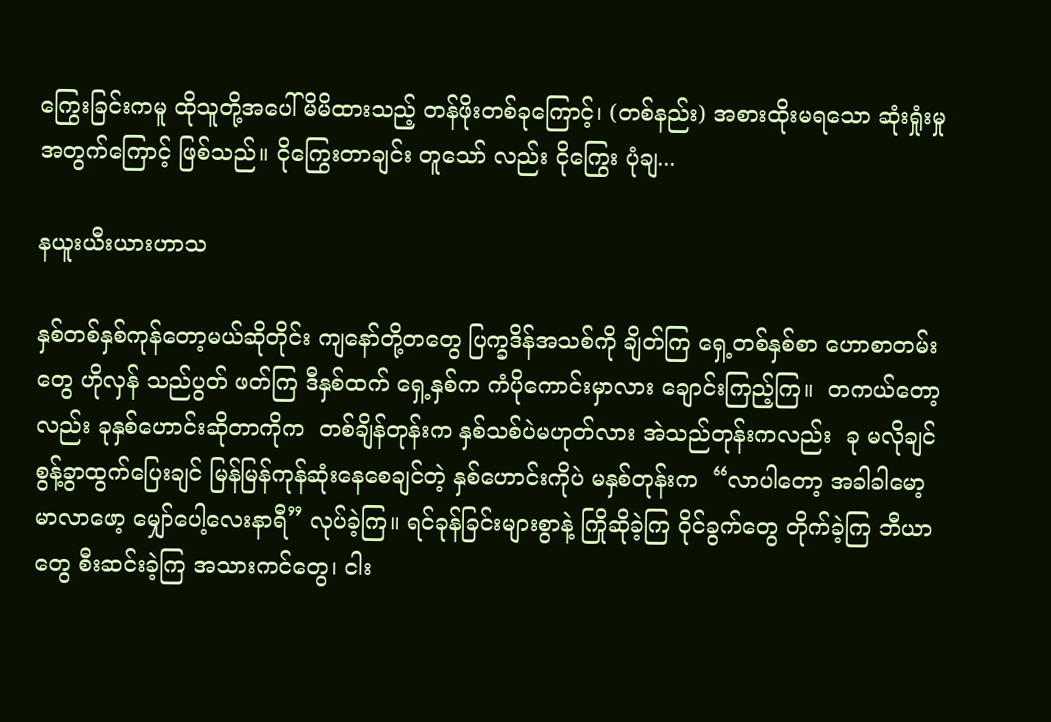ကြွေးခြင်းကမူ ထိုသူတို့အပေါ် မိမိထားသည့် တန်ဖိုးတစ်ခုကြောင့်၊ (တစ်နည်း) အစားထိုးမရသော ဆုံးရှုံးမှုအတွက်ကြောင့် ဖြစ်သည်။ ငိုကြွေးတာချင်း တူသော် လည်း ငိုကြွေး ပုံချ...

နယူးယီးယားဟာသ

နှစ်တစ်နှစ်ကုန်တော့မယ်ဆိုတိုင်း ကျနော်တို့တတွေ ပြက္ခဒိန်အသစ်ကို ချိတ်ကြ ရှေ့တစ်နှစ်စာ ဟောစာတမ်းတွေ ဟိုလှန် သည်ပွတ် ဖတ်ကြ ဒီနှစ်ထက် ရှေ့နှစ်က ကံပိုကောင်းမှာလား ချောင်းကြည့်ကြ။  တကယ်တော့လည်း ခုနှစ်ဟောင်းဆိုတာကိုက  တစ်ချိန်တုန်းက နှစ်သစ်ပဲမဟုတ်လား အဲသည်တုန်းကလည်း  ခု မလိုချင် စွန့်ခွာထွက်ပြေးချင် မြန်မြန်ကုန်ဆုံးနေစေချင်တဲ့ နှစ်ဟောင်းကိုပဲ မနှစ်တုန်းက  “လာပါတော့ အခါခါမော့ မာလာဖော့ မျှော်ပေါ့လေးနာရီ” လုပ်ခဲ့ကြ။ ရင်ခုန်ခြင်းများစွာနဲ့ ကြိုဆိုခဲ့ကြ ဝိုင်ခွက်တွေ တိုက်ခဲ့ကြ ဘီယာတွေ စီးဆင်းခဲ့ကြ အသားကင်တွေ၊ ငါး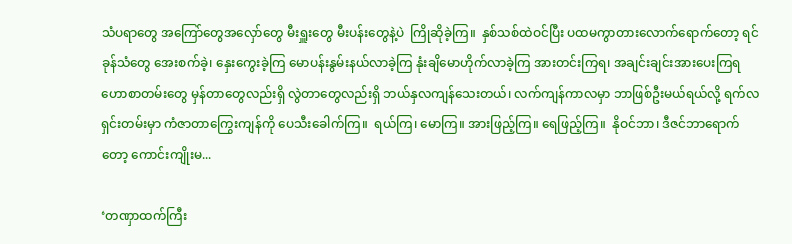သံပရာတွေ အကြော်တွေအလှော်တွေ မီးရှူးတွေ မီးပန်းတွေနဲ့ပဲ  ကြိုဆိုခဲ့ကြ။  နှစ်သစ်ထဲဝင်ပြီး ပထမကွာတားလောက်ရောက်တော့ ရင်ခုန်သံတွေ အေးစက်ခဲ့၊ နှေးကွေးခဲ့ကြ မောပန်းနွမ်းနယ်လာခဲ့ကြ နုံးချိမောဟိုက်လာခဲ့ကြ အားတင်းကြရ၊ အချင်းချင်းအားပေးကြရ ဟောစာတမ်းတွေ မှန်တာတွေလည်းရှိ လွဲတာတွေလည်းရှိ ဘယ်နှလကျန်သေးတယ်၊ လက်ကျန်ကာလမှာ ဘာဖြစ်ဦးမယ်ရယ်လို့ ရက်လရှင်းတမ်းမှာ ကံဇာတာကြွေးကျန်ကို ပေသီးခေါက်ကြ။  ရယ်ကြ၊ မောကြ။ အားဖြည့်ကြ။ ရေဖြည့်ကြ။  နိုဝင်ဘာ၊ ဒီဇင်ဘာရောက်တော့ ကောင်းကျိုးမ...

‘တဏှာထက်ကြီး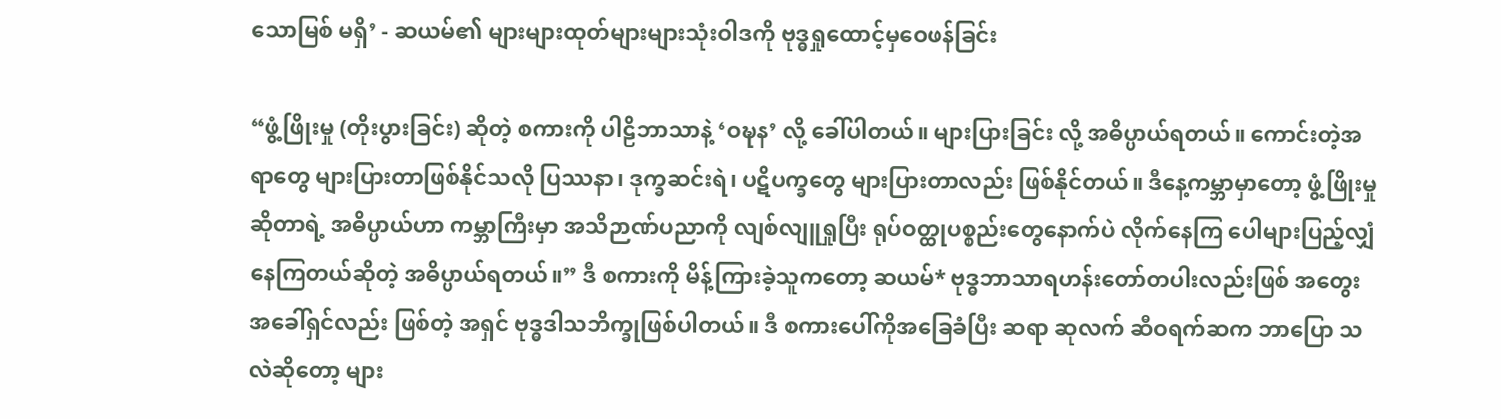သောမြစ် မရှိ’ - ဆယမ်၏ များများထုတ်များများသုံးဝါဒကို ဗုဒ္ဓရှုထောင့်မှဝေဖန်ခြင်း

“ဖွံ့ဖြိုးမှု (တိုးပွားခြင်း) ဆိုတဲ့ စကားကို ပါဠိဘာသာနဲ့ ‘ဝဍ္ဎန’ လို့ ခေါ်ပါတယ်။ များပြားခြင်း လို့ အဓိပ္ပာယ်ရတယ်။ ကောင်းတဲ့အရာတွေ များပြားတာဖြစ်နိုင်သလို ပြဿနာ၊ ဒုက္ခဆင်းရဲ၊ ပဋိပက္ခတွေ များပြားတာလည်း ဖြစ်နိုင်တယ်။ ဒီနေ့ကမ္ဘာမှာတော့ ဖွံ့ဖြိုးမှုဆိုတာရဲ့ အဓိပ္ပာယ်ဟာ ကမ္ဘာကြီးမှာ အသိဉာဏ်ပညာကို လျစ်လျူရှုပြီး ရုပ်ဝတ္ထုပစ္စည်းတွေနောက်ပဲ လိုက်နေကြ ပေါများပြည့်လျှံနေကြတယ်ဆိုတဲ့ အဓိပ္ပာယ်ရတယ်။” ဒီ စကားကို မိန့်ကြားခဲ့သူကတော့ ဆယမ်* ဗုဒ္ဓဘာသာရဟန်းတော်တပါးလည်းဖြစ် အတွေးအခေါ်ရှင်လည်း ဖြစ်တဲ့ အရှင် ဗုဒ္ဓဒါသဘိက္ခုဖြစ်ပါတယ်။ ဒီ စကားပေါ်ကိုအခြေခံပြီး ဆရာ ဆုလက် ဆီဝရက်ဆက ဘာပြော သလဲဆိုတော့ များ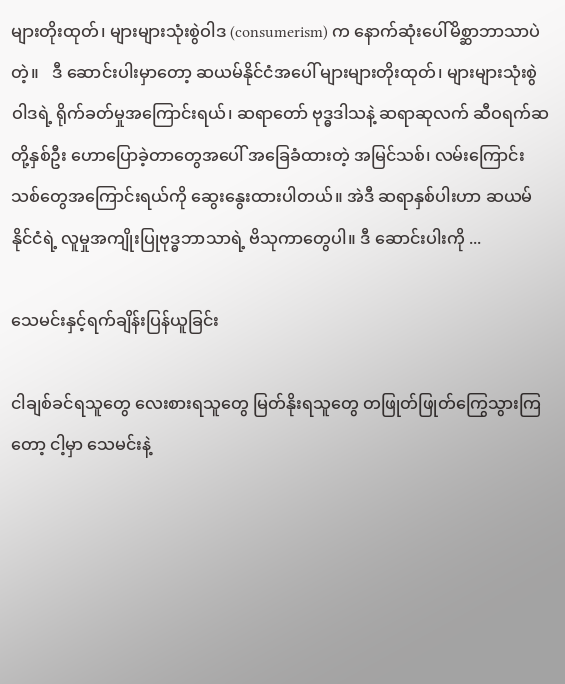များတိုးထုတ်၊ များများသုံးစွဲဝါဒ (consumerism) က နောက်ဆုံးပေါ်မိစ္ဆာဘာသာပဲတဲ့။   ဒီ ဆောင်းပါးမှာတော့ ဆယမ်နိုင်ငံအပေါ် များများတိုးထုတ်၊ များများသုံးစွဲဝါဒရဲ့ ရိုက်ခတ်မှုအကြောင်းရယ်၊ ဆရာတော် ဗုဒ္ဓဒါသနဲ့ ဆရာဆုလက် ဆီဝရက်ဆတို့နှစ်ဦး ဟောပြောခဲ့တာတွေအပေါ် အခြေခံထားတဲ့ အမြင်သစ်၊ လမ်းကြောင်းသစ်တွေအကြောင်းရယ်ကို ဆွေးနွေးထားပါတယ်။ အဲဒီ ဆရာနှစ်ပါးဟာ ဆယမ် နိုင်ငံရဲ့ လူမှုအကျိုးပြုဗုဒ္ဓဘာသာရဲ့ ဗိသုကာတွေပါ။ ဒီ ဆောင်းပါးကို ...

သေမင်းနှင့်ရက်ချိန်းပြန်ယူခြင်း

ငါချစ်ခင်ရသူတွေ လေးစားရသူတွေ မြတ်နိုးရသူတွေ တဖြုတ်ဖြုတ်ကြွေသွားကြတော့ ငါ့မှာ သေမင်းနဲ့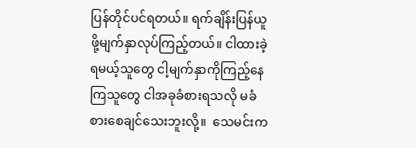ပြန်တိုင်ပင်ရတယ်။ ရက်ချိန်းပြန်ယူဖို့မျက်နှာလုပ်ကြည့်တယ်။ ငါထားခဲ့ရမယ့်သူတွေ ငါ့မျက်နှာကိုကြည့်နေကြသူတွေ ငါအခုခံစားရသလို မခံစားစေချင်သေးဘူးလို့။  သေမင်းက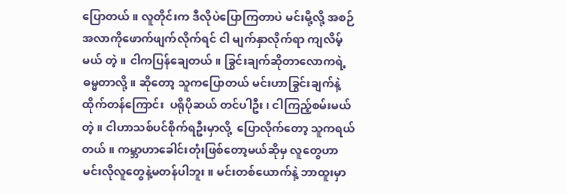ပြောတယ်။ လူတိုင်းက ဒီလိုပဲပြောကြတာပဲ မင်းမို့လို့ အစဉ်အလာကိုဖောက်ဖျက်လိုက်ရင် ငါ မျက်နှာလိုက်ရာ ကျလိမ့်မယ် တဲ့။ ငါကပြန်ချေတယ်။ ခြွင်းချက်ဆိုတာလောကရဲ့ဓမ္မတာလို့။ ဆိုတော့ သူကပြောတယ် မင်းဟာခြွင်းချက်နဲ့ ထိုက်တန်ကြောင်း  ပရိုပိုဆယ် တင်ပါဦး၊ ငါကြည့်စမ်းမယ် တဲ့။ ငါဟာသစ်ပင်စိုက်ရဦးမှာလို့  ပြောလိုက်တော့ သူကရယ်တယ်။ ကမ္ဘာဟာခေါင်းတုံးဖြစ်တော့မယ်ဆိုမှ လူတွေဟာ မင်းလိုလူတွေနဲ့မတန်ပါဘူး။ မင်းတစ်ယောက်နဲ့ ဘာထူးမှာ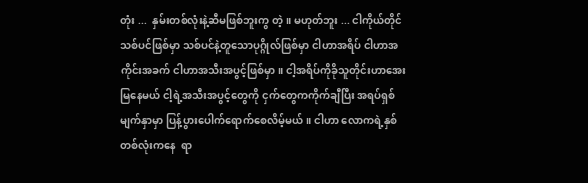တုံး ...  နှမ်းတစ်လုံးနဲ့ဆီမဖြစ်ဘူးကွ တဲ့။ မဟုတ်ဘူး ... ငါကိုယ်တိုင်သစ်ပင်ဖြစ်မှာ သစ်ပင်နဲ့တူသောပုဂ္ဂိုလ်ဖြစ်မှာ ငါဟာအရိပ် ငါဟာအကိုင်းအခက် ငါဟာအသီးအပွင့်ဖြစ်မှာ။ ငါ့အရိပ်ကိုခိုသူတိုင်းဟာအေးမြနေမယ် ငါ့ရဲ့အသီးအပွင့်တွေကို ငှက်တွေကကိုက်ချီပြီး အရပ်ရှစ်မျက်နှာမှာ ပြန့်ပွားပေါက်ရောက်စေလိမ့်မယ်။ ငါဟာ လောကရဲ့နှစ်တစ်လုံးကနေ  ရာ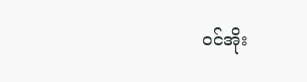ဝင်အိုး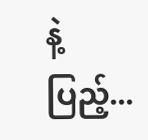နဲ့ပြည့်...